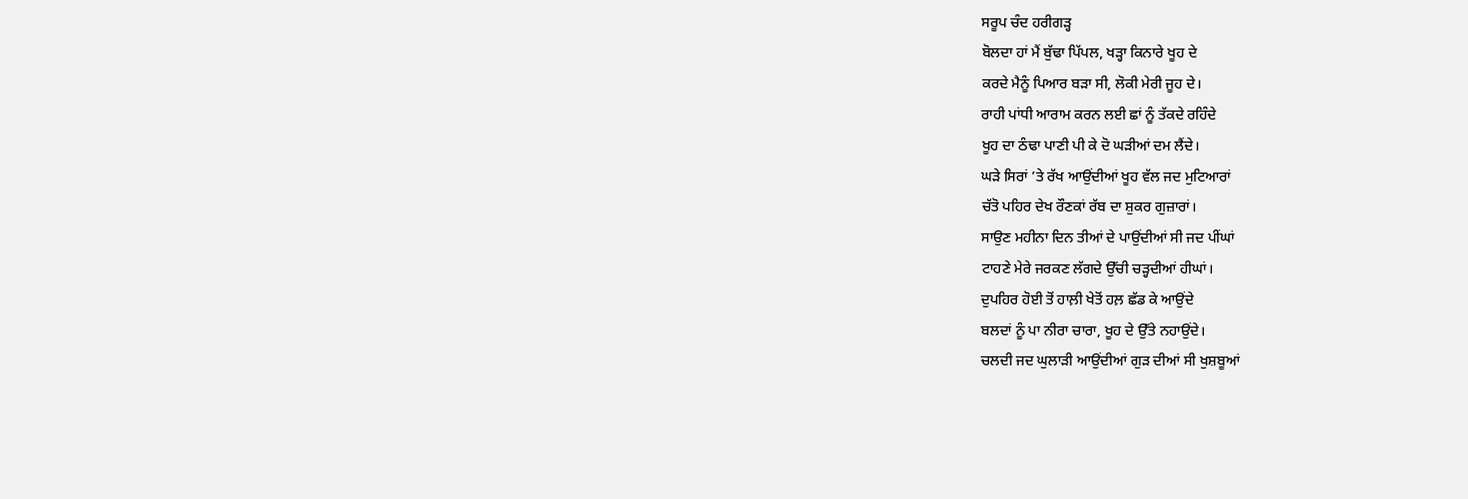ਸਰੂਪ ਚੰਦ ਹਰੀਗੜ੍ਹ
ਬੋਲਦਾ ਹਾਂ ਮੈਂ ਬੁੱਢਾ ਪਿੱਪਲ, ਖੜ੍ਹਾ ਕਿਨਾਰੇ ਖੂਹ ਦੇ
ਕਰਦੇ ਮੈਨੂੰ ਪਿਆਰ ਬੜਾ ਸੀ, ਲੋਕੀ ਮੇਰੀ ਜੂਹ ਦੇ।
ਰਾਹੀ ਪਾਂਧੀ ਆਰਾਮ ਕਰਨ ਲਈ ਛਾਂ ਨੂੰ ਤੱਕਦੇ ਰਹਿੰਦੇ
ਖੂਹ ਦਾ ਠੰਢਾ ਪਾਣੀ ਪੀ ਕੇ ਦੋ ਘੜੀਆਂ ਦਮ ਲੈਂਦੇ।
ਘੜੇ ਸਿਰਾਂ ’ਤੇ ਰੱਖ ਆਉਂਦੀਆਂ ਖੂਹ ਵੱਲ ਜਦ ਮੁਟਿਆਰਾਂ
ਚੱਤੋ ਪਹਿਰ ਦੇਖ ਰੌਣਕਾਂ ਰੱਬ ਦਾ ਸ਼ੁਕਰ ਗੁਜ਼ਾਰਾਂ।
ਸਾਉਣ ਮਹੀਨਾ ਦਿਨ ਤੀਆਂ ਦੇ ਪਾਉਂਦੀਆਂ ਸੀ ਜਦ ਪੀਂਘਾਂ
ਟਾਹਣੇ ਮੇਰੇ ਜਰਕਣ ਲੱਗਦੇ ਉੱਚੀ ਚੜ੍ਹਦੀਆਂ ਹੀਘਾਂ।
ਦੁਪਹਿਰ ਹੋਈ ਤੋਂ ਹਾਲ਼ੀ ਖੇਤੋਂ ਹਲ਼ ਛੱਡ ਕੇ ਆਉਂਦੇ
ਬਲਦਾਂ ਨੂੰ ਪਾ ਨੀਰਾ ਚਾਰਾ, ਖੂਹ ਦੇ ਉੱਤੇ ਨਹਾਉਂਦੇ।
ਚਲਦੀ ਜਦ ਘੁਲਾੜੀ ਆਉਂਦੀਆਂ ਗੁੜ ਦੀਆਂ ਸੀ ਖੁਸ਼ਬੂਆਂ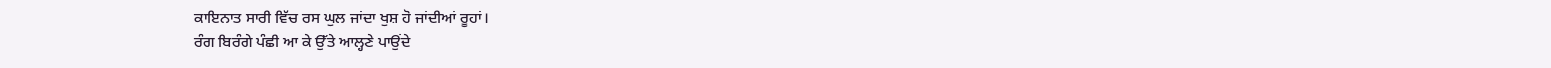ਕਾਇਨਾਤ ਸਾਰੀ ਵਿੱਚ ਰਸ ਘੁਲ ਜਾਂਦਾ ਖੁਸ਼ ਹੋ ਜਾਂਦੀਆਂ ਰੂਹਾਂ।
ਰੰਗ ਬਿਰੰਗੇ ਪੰਛੀ ਆ ਕੇ ਉੱਤੇ ਆਲ੍ਹਣੇ ਪਾਉਂਦੇ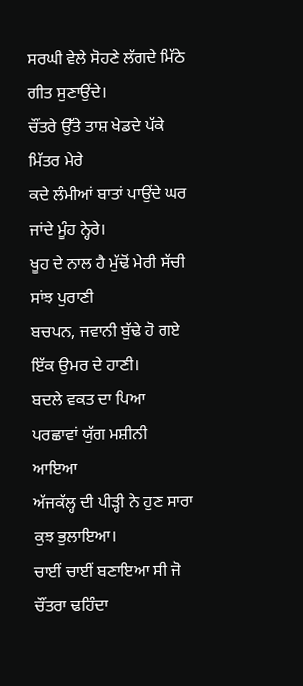ਸਰਘੀ ਵੇਲੇ ਸੋਹਣੇ ਲੱਗਦੇ ਮਿੱਠੇ ਗੀਤ ਸੁਣਾਉਂਦੇ।
ਚੌਂਤਰੇ ਉੱਤੇ ਤਾਸ਼ ਖੇਡਦੇ ਪੱਕੇ ਮਿੱਤਰ ਮੇਰੇ
ਕਦੇ ਲੰਮੀਆਂ ਬਾਤਾਂ ਪਾਉਂਦੇ ਘਰ ਜਾਂਦੇ ਮੂੰਹ ਨ੍ਹੇਰੇ।
ਖੂਹ ਦੇ ਨਾਲ ਹੈ ਮੁੱਢੋਂ ਮੇਰੀ ਸੱਚੀ ਸਾਂਝ ਪੁਰਾਣੀ
ਬਚਪਨ, ਜਵਾਨੀ ਬੁੱਢੇ ਹੋ ਗਏ ਇੱਕ ਉਮਰ ਦੇ ਹਾਣੀ।
ਬਦਲੇ ਵਕਤ ਦਾ ਪਿਆ ਪਰਛਾਵਾਂ ਯੁੱਗ ਮਸ਼ੀਨੀ ਆਇਆ
ਅੱਜਕੱਲ੍ਹ ਦੀ ਪੀੜ੍ਹੀ ਨੇ ਹੁਣ ਸਾਰਾ ਕੁਝ ਭੁਲਾਇਆ।
ਚਾਈਂ ਚਾਈਂ ਬਣਾਇਆ ਸੀ ਜੋ ਚੌਂਤਰਾ ਢਹਿੰਦਾ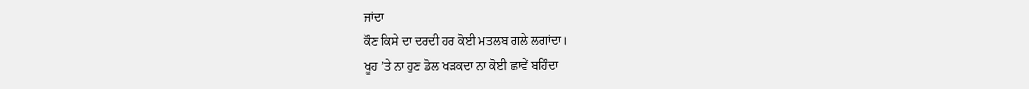ਜਾਂਦਾ
ਕੌਣ ਕਿਸੇ ਦਾ ਦਰਦੀ ਹਰ ਕੋਈ ਮਤਲਬ ਗਲੇ ਲਗਾਂਦਾ।
ਖੂਹ ’ਤੇ ਨਾ ਹੁਣ ਡੋਲ ਖੜਕਦਾ ਨਾ ਕੋਈ ਛਾਵੇਂ ਬਹਿੰਦਾ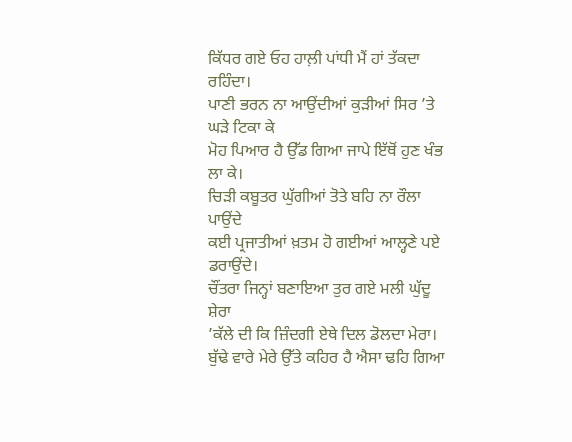ਕਿੱਧਰ ਗਏ ਓਹ ਹਾਲ਼ੀ ਪਾਂਧੀ ਮੈਂ ਹਾਂ ਤੱਕਦਾ ਰਹਿੰਦਾ।
ਪਾਣੀ ਭਰਨ ਨਾ ਆਉਂਦੀਆਂ ਕੁੜੀਆਂ ਸਿਰ ’ਤੇ ਘੜੇ ਟਿਕਾ ਕੇ
ਮੋਹ ਪਿਆਰ ਹੈ ਉੱਡ ਗਿਆ ਜਾਪੇ ਇੱਥੋਂ ਹੁਣ ਖੰਭ ਲਾ ਕੇ।
ਚਿੜੀ ਕਬੂਤਰ ਘੁੱਗੀਆਂ ਤੋਤੇ ਬਹਿ ਨਾ ਰੌਲਾ ਪਾਉਂਦੇ
ਕਈ ਪ੍ਰਜਾਤੀਆਂ ਖ਼ਤਮ ਹੋ ਗਈਆਂ ਆਲ੍ਹਣੇ ਪਏ ਡਰਾਉਂਦੇ।
ਚੌਂਤਰਾ ਜਿਨ੍ਹਾਂ ਬਣਾਇਆ ਤੁਰ ਗਏ ਮਲੀ ਘੁੱਦੂ ਸ਼ੇਰਾ
’ਕੱਲੇ ਦੀ ਕਿ ਜ਼ਿੰਦਗੀ ਏਥੇ ਦਿਲ ਡੋਲਦਾ ਮੇਰਾ।
ਬੁੱਢੇ ਵਾਰੇ ਮੇਰੇ ਉੱਤੇ ਕਹਿਰ ਹੈ ਐਸਾ ਢਹਿ ਗਿਆ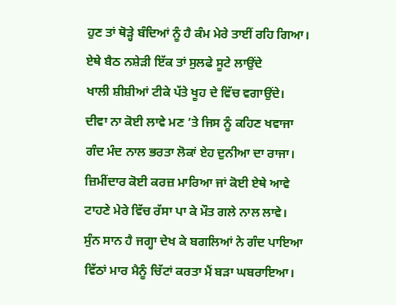ਹੁਣ ਤਾਂ ਥੋੜ੍ਹੇ ਬੰਦਿਆਂ ਨੂੰ ਹੈ ਕੰਮ ਮੇਰੇ ਤਾਈਂ ਰਹਿ ਗਿਆ।
ਏਥੇ ਬੈਠ ਨਸ਼ੇੜੀ ਇੱਕ ਤਾਂ ਸੁਲਫੇ ਸੂਟੇ ਲਾਉਂਦੇ
ਖਾਲੀ ਸ਼ੀਸ਼ੀਆਂ ਟੀਕੇ ਪੱਤੇ ਖੂਹ ਦੇ ਵਿੱਚ ਵਗਾਉਂਦੇ।
ਦੀਵਾ ਨਾ ਕੋਈ ਲਾਵੇ ਮਣ ’ਤੇ ਜਿਸ ਨੂੰ ਕਹਿਣ ਖਵਾਜਾ
ਗੰਦ ਮੰਦ ਨਾਲ ਭਰਤਾ ਲੋਕਾਂ ਏਹ ਦੁਨੀਆ ਦਾ ਰਾਜਾ।
ਜ਼ਿਮੀਂਦਾਰ ਕੋਈ ਕਰਜ਼ ਮਾਰਿਆ ਜਾਂ ਕੋਈ ਏਥੇ ਆਵੇ
ਟਾਹਣੇ ਮੇਰੇ ਵਿੱਚ ਰੱਸਾ ਪਾ ਕੇ ਮੌਤ ਗਲੇ ਨਾਲ ਲਾਵੇ।
ਸੁੰਨ ਸਾਨ ਹੈ ਜਗ੍ਹਾ ਦੇਖ ਕੇ ਬਗਲਿਆਂ ਨੇ ਗੰਦ ਪਾਇਆ
ਵਿੱਠਾਂ ਮਾਰ ਮੈਨੂੰ ਚਿੱਟਾਂ ਕਰਤਾ ਮੈਂ ਬੜਾ ਘਬਰਾਇਆ।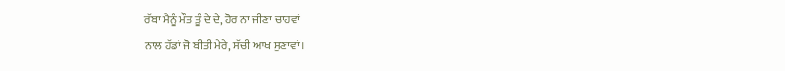ਰੱਬਾ ਮੈਨੂੰ ਮੌਤ ਤੂੰ ਦੇ ਦੇ, ਹੋਰ ਨਾ ਜੀਣਾ ਚਾਹਵਾਂ
ਨਾਲ ਹੱਡਾਂ ਜੋ ਬੀਤੀ ਮੇਰੇ, ਸੱਚੀ ਆਖ ਸੁਣਾਵਾਂ।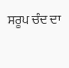ਸਰੂਪ ਚੰਦ ਦਾ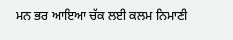ਮਨ ਭਰ ਆਇਆ ਚੱਕ ਲਈ ਕਲਮ ਨਿਮਾਣੀ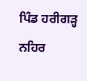ਪਿੰਡ ਹਰੀਗੜ੍ਹ ਨਹਿਰ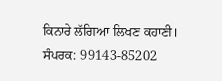ਕਿਨਾਰੇ ਲੱਗਿਆ ਲਿਖਣ ਕਹਾਣੀ।
ਸੰਪਰਕ: 99143-85202